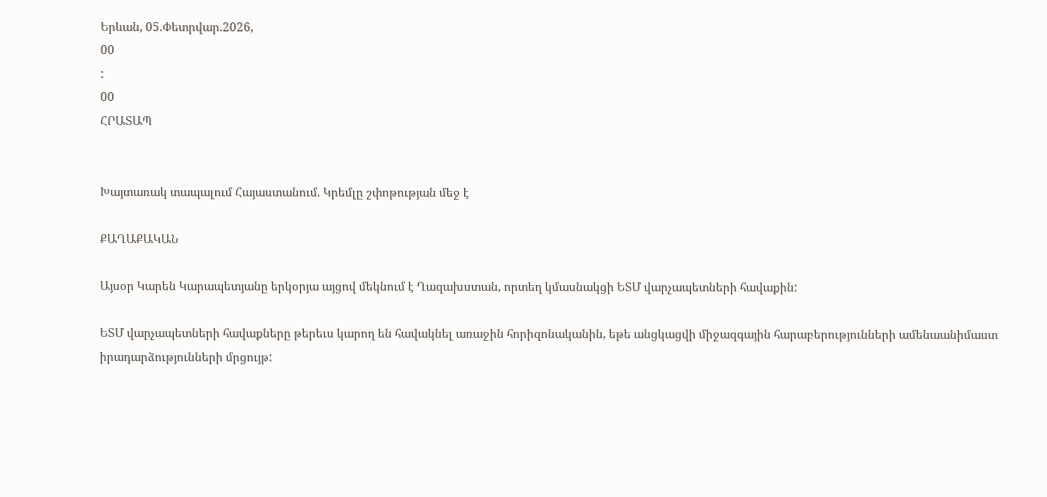Երևան, 05.Փետրվար.2026,
00
:
00
ՀՐԱՏԱՊ


Խայտառակ տապալում Հայաստանում. Կրեմլը շփոթության մեջ է

ՔԱՂԱՔԱԿԱՆ

Այսօր Կարեն Կարապետյանը երկօրյա այցով մեկնում է Ղազախստան, որտեղ կմասնակցի ԵՏՄ վարչապետների հավաքին:

ԵՏՄ վարչապետների հավաքները թերեւս կարող են հավակնել առաջին հորիզոնականին, եթե անցկացվի միջազգային հարաբերությունների ամենաանիմաստ իրադարձությունների մրցույթ: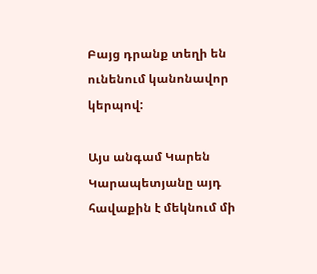Բայց դրանք տեղի են ունենում կանոնավոր կերպով:

Այս անգամ Կարեն Կարապետյանը այդ հավաքին է մեկնում մի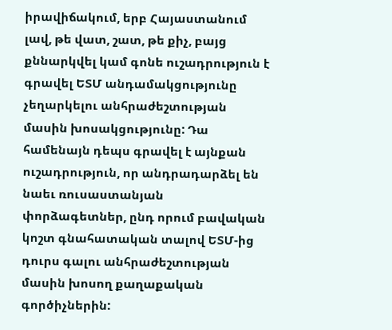իրավիճակում, երբ Հայաստանում լավ, թե վատ, շատ, թե քիչ, բայց քննարկվել կամ գոնե ուշադրություն է գրավել ԵՏՄ անդամակցությունը չեղարկելու անհրաժեշտության մասին խոսակցությունը: Դա համենայն դեպս գրավել է այնքան ուշադրություն, որ անդրադարձել են նաեւ ռուսաստանյան փորձագետներ, ընդ որում բավական կոշտ գնահատական տալով ԵՏՄ-ից դուրս գալու անհրաժեշտության մասին խոսող քաղաքական գործիչներին: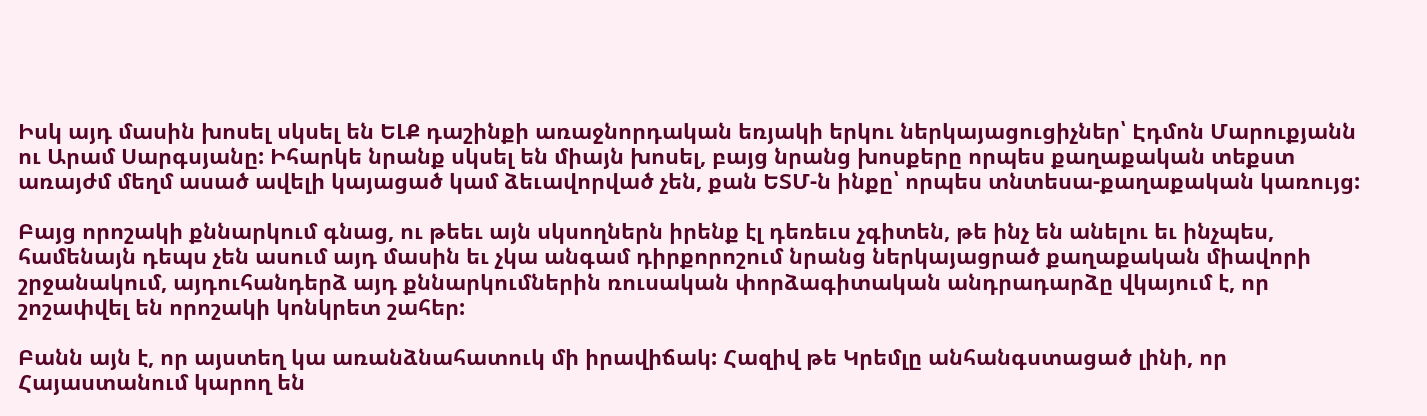Իսկ այդ մասին խոսել սկսել են ԵԼՔ դաշինքի առաջնորդական եռյակի երկու ներկայացուցիչներ՝ Էդմոն Մարուքյանն ու Արամ Սարգսյանը: Իհարկե նրանք սկսել են միայն խոսել, բայց նրանց խոսքերը որպես քաղաքական տեքստ առայժմ մեղմ ասած ավելի կայացած կամ ձեւավորված չեն, քան ԵՏՄ-ն ինքը՝ որպես տնտեսա-քաղաքական կառույց:

Բայց որոշակի քննարկում գնաց, ու թեեւ այն սկսողներն իրենք էլ դեռեւս չգիտեն, թե ինչ են անելու եւ ինչպես, համենայն դեպս չեն ասում այդ մասին եւ չկա անգամ դիրքորոշում նրանց ներկայացրած քաղաքական միավորի շրջանակում, այդուհանդերձ այդ քննարկումներին ռուսական փորձագիտական անդրադարձը վկայում է, որ շոշափվել են որոշակի կոնկրետ շահեր:

Բանն այն է, որ այստեղ կա առանձնահատուկ մի իրավիճակ: Հազիվ թե Կրեմլը անհանգստացած լինի, որ Հայաստանում կարող են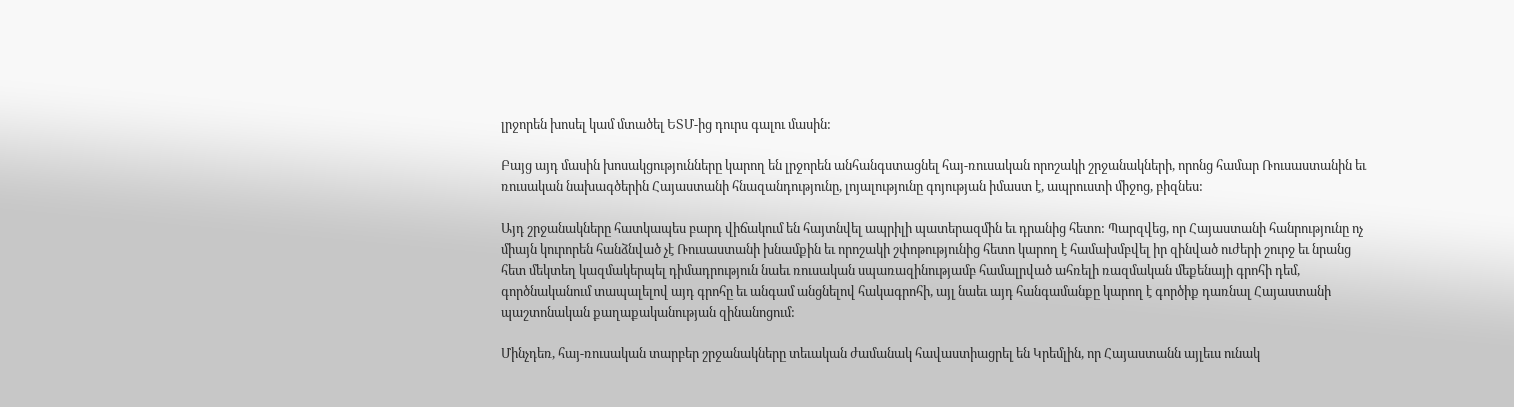լրջորեն խոսել կամ մտածել ԵՏՄ-ից դուրս գալու մասին:

Բայց այդ մասին խոսակցությունները կարող են լրջորեն անհանգստացնել հայ-ռուսական որոշակի շրջանակների, որոնց համար Ռուսաստանին եւ ռուսական նախագծերին Հայաստանի հնազանդությունը, լոյալությունը գոյության իմաստ է, ապրուստի միջոց, բիզնես:

Այդ շրջանակները հատկապես բարդ վիճակում են հայտնվել ապրիլի պատերազմին եւ դրանից հետո: Պարզվեց, որ Հայաստանի հանրությունը ոչ միայն կուրորեն հանձնված չէ Ռուսաստանի խնամքին եւ որոշակի շփոթությունից հետո կարող է համախմբվել իր զինված ուժերի շուրջ եւ նրանց հետ մեկտեղ կազմակերպել դիմադրություն նաեւ ռուսական սպառազինությամբ համալրված ահռելի ռազմական մեքենայի գրոհի դեմ, գործնականում տապալելով այդ գրոհը եւ անգամ անցնելով հակագրոհի, այլ նաեւ այդ հանգամանքը կարող է գործիք դառնալ Հայաստանի պաշտոնական քաղաքականության զինանոցում:

Մինչդեռ, հայ-ռուսական տարբեր շրջանակները տեւական ժամանակ հավաստիացրել են Կրեմլին, որ Հայաստանն այլեւս ունակ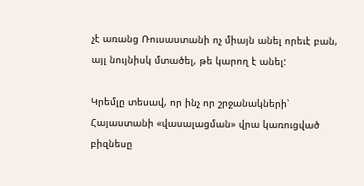չէ առանց Ռուսաստանի ոչ միայն անել որեւէ բան, այլ նույնիսկ մտածել, թե կարող է անել:

Կրեմլը տեսավ, որ ինչ որ շրջանակների՝ Հայաստանի «վասալացման» վրա կառուցված բիզնեսը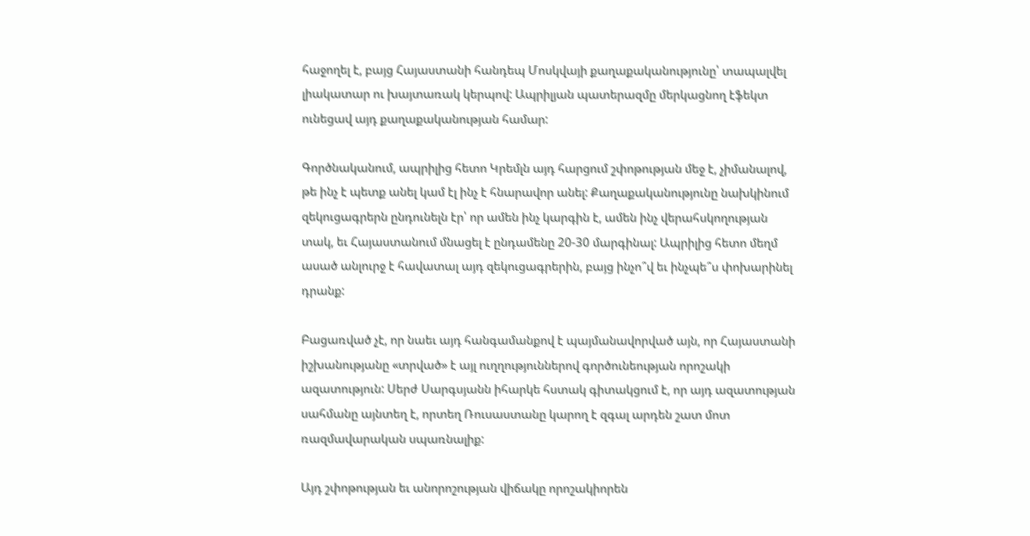հաջողել է, բայց Հայաստանի հանդեպ Մոսկվայի քաղաքականությունը՝ տապալվել լիակատար ու խայտառակ կերպով: Ապրիլյան պատերազմը մերկացնող էֆեկտ ունեցավ այդ քաղաքականության համար:

Գործնականում, ապրիլից հետո Կրեմլն այդ հարցում շփոթության մեջ է, չիմանալով, թե ինչ է պետք անել կամ էլ ինչ է հնարավոր անել: Քաղաքականությունը նախկինում զեկուցագրերն ընդունելն էր՝ որ ամեն ինչ կարգին է, ամեն ինչ վերահսկողության տակ, եւ Հայաստանում մնացել է ընդամենը 20-30 մարգինալ: Ապրիլից հետո մեղմ ասած անլուրջ է հավատալ այդ զեկուցագրերին, բայց ինչո՞վ եւ ինչպե՞ս փոխարինել դրանք:

Բացառված չէ, որ նաեւ այդ հանգամանքով է պայմանավորված այն, որ Հայաստանի իշխանությանը «տրված» է այլ ուղղություններով գործունեության որոշակի ազատություն: Սերժ Սարգսյանն իհարկե հստակ գիտակցում է, որ այդ ազատության սահմանը այնտեղ է, որտեղ Ռուսաստանը կարող է զգալ արդեն շատ մոտ ռազմավարական սպառնալիք:

Այդ շփոթության եւ անորոշության վիճակը որոշակիորեն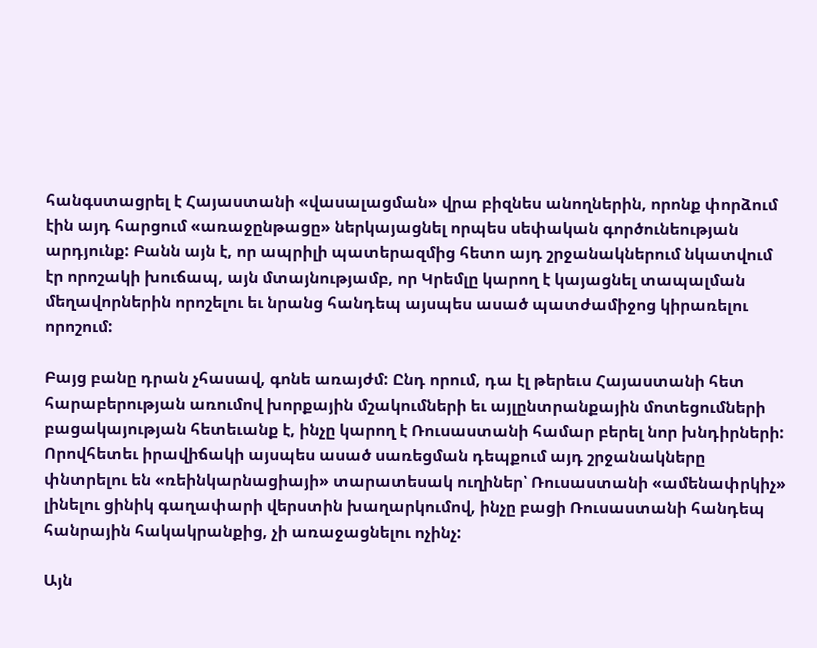հանգստացրել է Հայաստանի «վասալացման» վրա բիզնես անողներին, որոնք փորձում էին այդ հարցում «առաջընթացը» ներկայացնել որպես սեփական գործունեության արդյունք: Բանն այն է, որ ապրիլի պատերազմից հետո այդ շրջանակներում նկատվում էր որոշակի խուճապ, այն մտայնությամբ, որ Կրեմլը կարող է կայացնել տապալման մեղավորներին որոշելու եւ նրանց հանդեպ այսպես ասած պատժամիջոց կիրառելու որոշում:

Բայց բանը դրան չհասավ, գոնե առայժմ: Ընդ որում, դա էլ թերեւս Հայաստանի հետ հարաբերության առումով խորքային մշակումների եւ այլընտրանքային մոտեցումների բացակայության հետեւանք է, ինչը կարող է Ռուսաստանի համար բերել նոր խնդիրների: Որովհետեւ իրավիճակի այսպես ասած սառեցման դեպքում այդ շրջանակները փնտրելու են «ռեինկարնացիայի» տարատեսակ ուղիներ՝ Ռուսաստանի «ամենափրկիչ» լինելու ցինիկ գաղափարի վերստին խաղարկումով, ինչը բացի Ռուսաստանի հանդեպ հանրային հակակրանքից, չի առաջացնելու ոչինչ:

Այն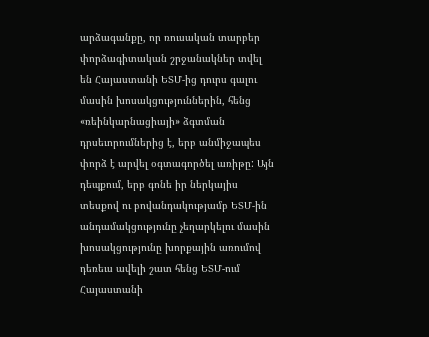արձագանքը, որ ռուսական տարբեր փորձագիտական շրջանակներ տվել են Հայաստանի ԵՏՄ-ից դուրս գալու մասին խոսակցություններին, հենց «ռեինկարնացիայի» ձգտման դրսեւորումներից է, երբ անմիջապես փորձ է արվել օգտագործել առիթը: Այն դեպքում, երբ գոնե իր ներկայիս տեսքով ու բովանդակությամբ ԵՏՄ-ին անդամակցությունը չեղարկելու մասին խոսակցությունը խորքային առումով դեռեւս ավելի շատ հենց ԵՏՄ-ում Հայաստանի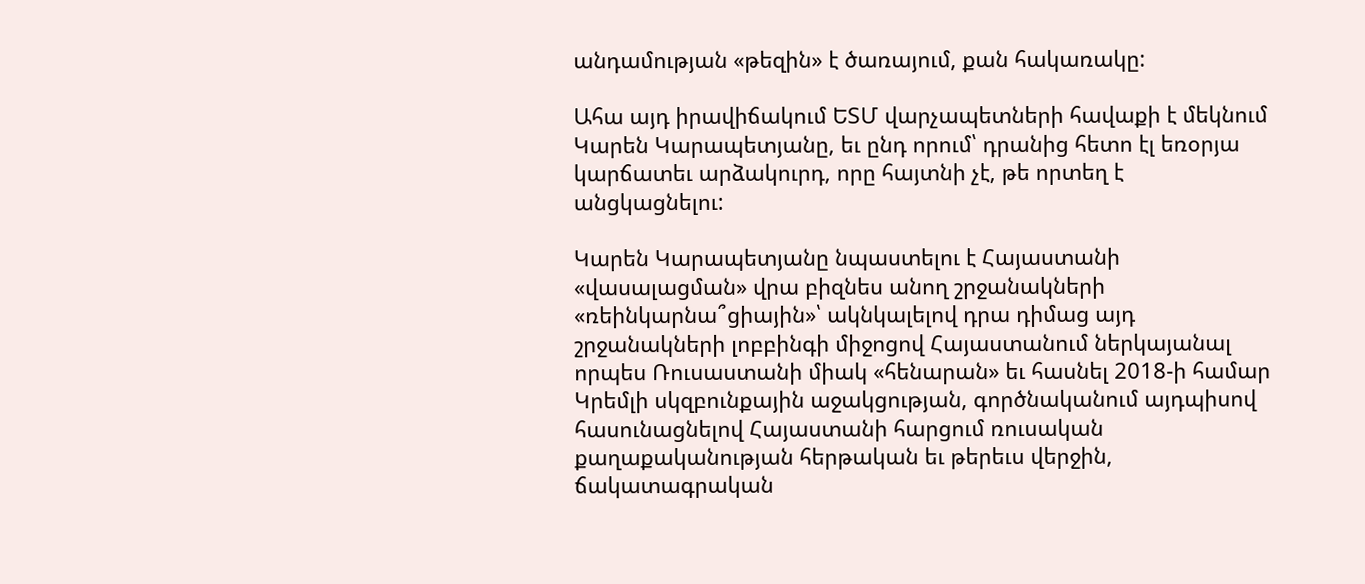անդամության «թեզին» է ծառայում, քան հակառակը:

Ահա այդ իրավիճակում ԵՏՄ վարչապետների հավաքի է մեկնում Կարեն Կարապետյանը, եւ ընդ որում՝ դրանից հետո էլ եռօրյա կարճատեւ արձակուրդ, որը հայտնի չէ, թե որտեղ է անցկացնելու:

Կարեն Կարապետյանը նպաստելու է Հայաստանի «վասալացման» վրա բիզնես անող շրջանակների «ռեինկարնա՞ցիային»՝ ակնկալելով դրա դիմաց այդ շրջանակների լոբբինգի միջոցով Հայաստանում ներկայանալ որպես Ռուսաստանի միակ «հենարան» եւ հասնել 2018-ի համար Կրեմլի սկզբունքային աջակցության, գործնականում այդպիսով հասունացնելով Հայաստանի հարցում ռուսական քաղաքականության հերթական եւ թերեւս վերջին, ճակատագրական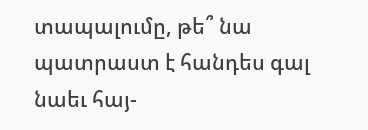տապալումը, թե՞ նա պատրաստ է հանդես գալ նաեւ հայ-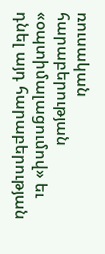ռուսական հարաբերության «օպտիմալացումով» եւ դնել այդ հարաբերության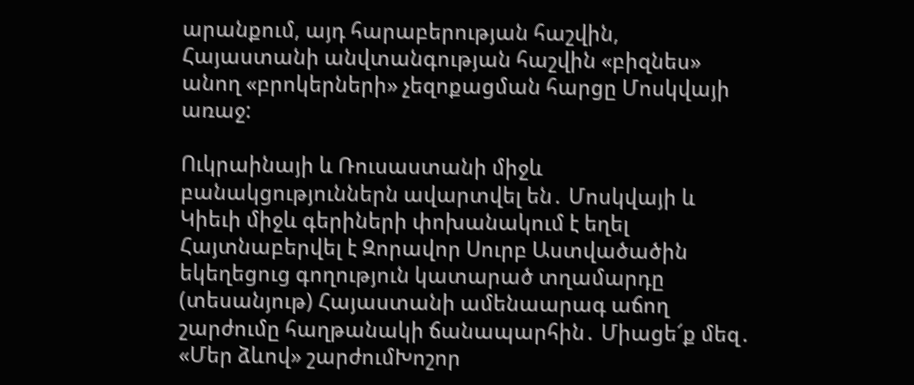արանքում, այդ հարաբերության հաշվին, Հայաստանի անվտանգության հաշվին «բիզնես» անող «բրոկերների» չեզոքացման հարցը Մոսկվայի առաջ:

Ուկրաինայի և Ռուսաստանի միջև բանակցություններն ավարտվել են․ Մոսկվայի և Կիեւի միջև գերիների փոխանակում է եղել Հայտնաբերվել է Զորավոր Սուրբ Աստվածածին եկեղեցուց գողություն կատարած տղամարդը (տեսանյութ) Հայաստանի ամենաարագ աճող շարժումը հաղթանակի ճանապարհին․ Միացե՜ք մեզ․ «Մեր ձևով» շարժումԽոշոր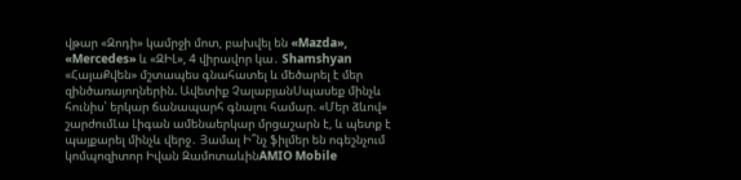վթար «Զոդի» կամրջի մոտ, բախվել են «Mazda», «Mercedes» և «ԶԻԼ», 4 վիրավոր կա․ Shamshyan «ՀայաՔվեն» մշտապես գնահատել և մեծարել է մեր զինծառայողներին. Ավետիք ՉալաբյանՍպասեք մինչև հունիս՝ երկար ճանապարհ գնալու համար. «Մեր ձևով» շարժումԼա Լիգան ամենաերկար մրցաշարն է, և պետք է պայքարել մինչև վերջ․ Յամալ Ի՞նչ ֆիլմեր են ոգեշնչում կոմպոզիտոր Իվան ԶամոտաևինAMIO Mobile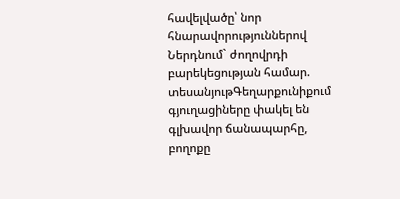հավելվածը՝ նոր հնարավորություններով Ներդնում` ժողովրդի բարեկեցության համար. տեսանյութԳեղարքունիքում գյուղացիները փակել են գլխավոր ճանապարհը, բողոքը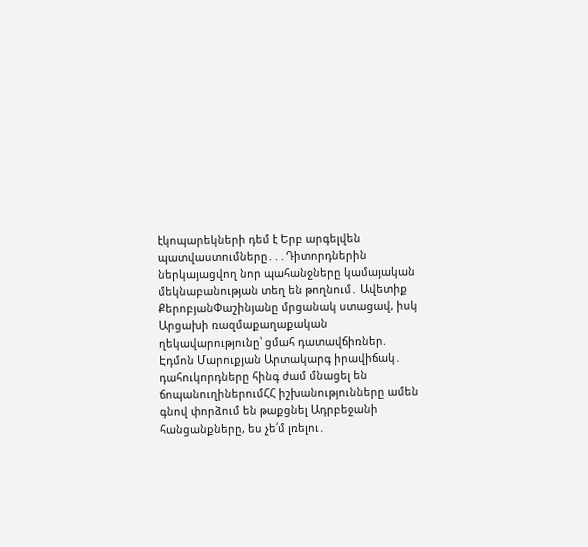էկոպարեկների դեմ է Երբ արգելվեն պատվաստումները․․․Դիտորդներին ներկայացվող նոր պահանջները կամայական մեկնաբանության տեղ են թողնում․ Ավետիք ՔերոբյանՓաշինյանը մրցանակ ստացավ, իսկ Արցախի ռազմաքաղաքական ղեկավարությունը՝ ցմահ դատավճիռներ. Էդմոն Մարուքյան Արտակարգ իրավիճակ․ դահուկորդները հինգ ժամ մնացել են ճոպանուղիներումՀՀ իշխանությունները ամեն գնով փորձում են թաքցնել Ադրբեջանի հանցանքները, ես չե՛մ լռելու․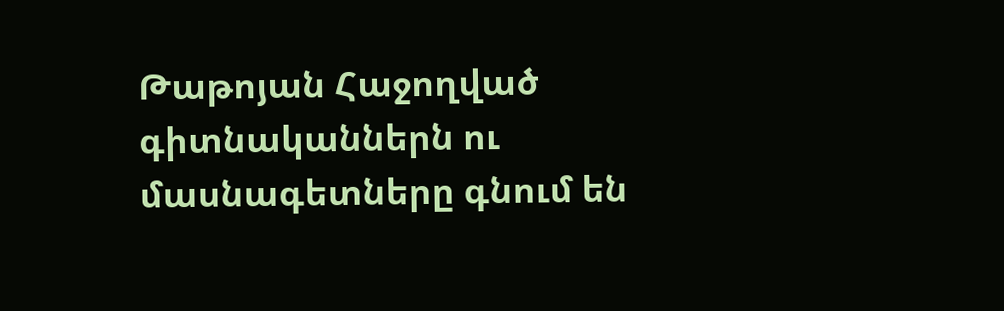Թաթոյան Հաջողված գիտնականներն ու մասնագետները գնում են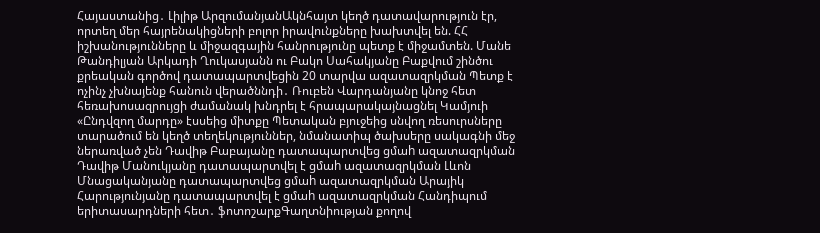Հայաստանից․ Լիլիթ ԱրզումանյանԱկնհայտ կեղծ դատավարություն էր, որտեղ մեր հայրենակիցների բոլոր իրավունքները խախտվել են. ՀՀ իշխանությունները և միջազգային հանրությունը պետք է միջամտեն. Մանե Թանդիլյան Արկադի Ղուկասյանն ու Բակո Սահակյանը Բաքվում շինծու քրեական գործով դատապարտվեցին 20 տարվա ազատազրկման Պետք է ոչինչ չխնայենք հանուն վերածննդի․ Ռուբեն Վարդանյանը կնոջ հետ հեռախոսազրույցի ժամանակ խնդրել է հրապարակայնացնել Կամյուի «Ընդվզող մարդը» էսսեից միտքը Պետական բյուջեից սնվող ռեսուրսները տարածում են կեղծ տեղեկություններ, նմանատիպ ծախսերը սակագնի մեջ ներառված չեն Դավիթ Բաբայանը դատապարտվեց ցմաh ազատազրկման Դավիթ Մանուկյանը դատապարտվել է ցմաh ազատազրկման Լևոն Մնացականյանը դատապարտվեց ցմաh ազատազրկման Արայիկ Հարությունյանը դատապարտվել է ցմաh ազատազրկման Հանդիպում երիտասարդների հետ․ ֆոտոշարքԳաղտնիության քողով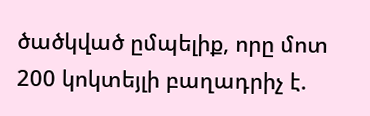ծածկված ըմպելիք, որը մոտ 200 կոկտեյլի բաղադրիչ է.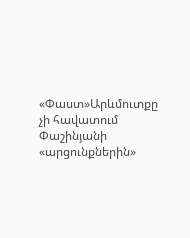«Փաստ»Արևմուտքը չի հավատում Փաշինյանի «արցունքներին»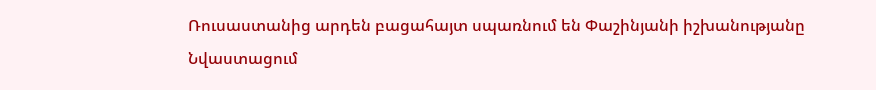Ռուսաստանից արդեն բացահայտ սպառնում են Փաշինյանի իշխանությանը Նվաստացում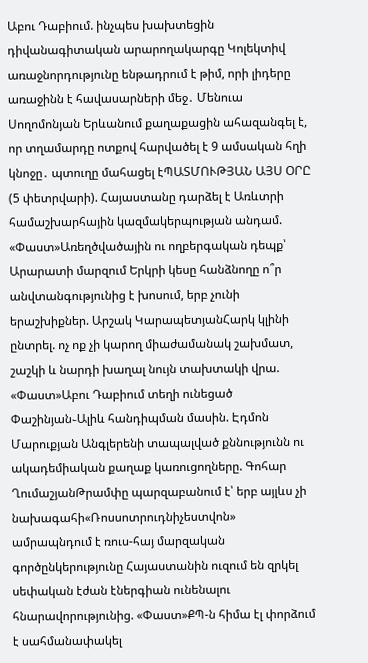Աբու Դաբիում. ինչպես խախտեցին դիվանագիտական արարողակարգը Կոլեկտիվ առաջնորդությունը ենթադրում է թիմ, որի լիդերը առաջինն է հավասարների մեջ․ Մենուա Սողոմոնյան Երևանում քաղաքացին ահազանգել է, որ տղամարդը ոտքով հարվածել է 9 ամսական հղի կնոջը․ պտուղը մահացել էՊԱՏՄՈՒԹՅԱՆ ԱՅՍ ՕՐԸ (5 փետրվարի). Հայաստանը դարձել է Առևտրի համաշխարհային կազմակերպության անդամ. «Փաստ»Առեղծվածային ու ողբերգական դեպք՝ Արարատի մարզում Երկրի կեսը հանձնողը ո՞ր անվտանգությունից է խոսում, երբ չունի երաշխիքներ. Արշակ ԿարապետյանՀարկ կլինի ընտրել. ոչ ոք չի կարող միաժամանակ շախմատ, շաշկի և նարդի խաղալ նույն տախտակի վրա. «Փաստ»Աբու Դաբիում տեղի ունեցած Փաշինյան֊Ալիև հանդիպման մասին. Էդմոն Մարուքյան Անգլերենի տապալված քննությունն ու ակադեմիական քաղաք կառուցողները. Գոհար ՂումաշյանԹրամփը պարզաբանում է՝ երբ այլևս չի նախագահի«Ռոսսոտրուդնիչեստվոն» ամրապնդում է ռուս-հայ մարզական գործընկերությունը Հայաստանին ուզում են զրկել սեփական էժան էներգիան ունենալու հնարավորությունից. «Փաստ»ՔՊ-ն հիմա էլ փորձում է սահմանափակել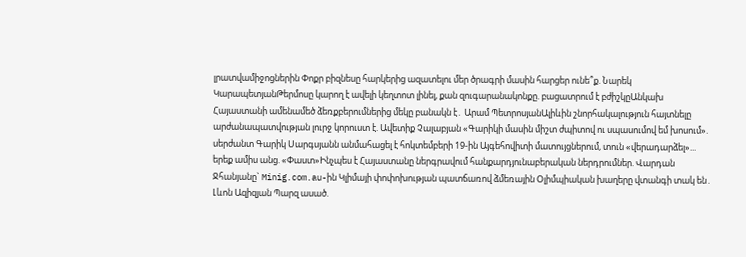լրատվամիջոցներին Փոքր բիզնեսը հարկերից ազատելու մեր ծրագրի մասին հարցեր ունե՞ք. Նարեկ ԿարապետյանԹերմոսը կարող է ավելի կեղտոտ լինել, քան զուգարանակոնքը. բացատրում է բժիշկըԱնկախ Հայաստանի ամենամեծ ձեռքբերումներից մեկը բանակն է․ Արամ ՊետրոսյանԱլիևին շնորհակալություն հայտնելը արժանապատվության լուրջ կորուստ է. Ավետիք Չալաբյան «Գարիկի մասին միշտ ժպիտով ու սպասումով եմ խոսում». սերժանտ Գարիկ Սարգսյանն անմահացել է հոկտեմբերի 19-ին Այգեհովիտի մատույցներում, տուն «վերադարձել»... երեք ամիս անց. «Փաստ»Ինչպես է Հայաստանը ներգրավում հանքարդյունաբերական ներդրումներ. Վարդան Ջհանյանը` Minig.com.au-ին Կլիմայի փոփոխության պատճառով ձմեռային Օլիմպիական խաղերը վտանգի տակ են․ Լևոն Ազիզյան Պարզ ասած.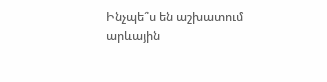Ինչպե՞ս են աշխատում արևային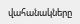վահանակները